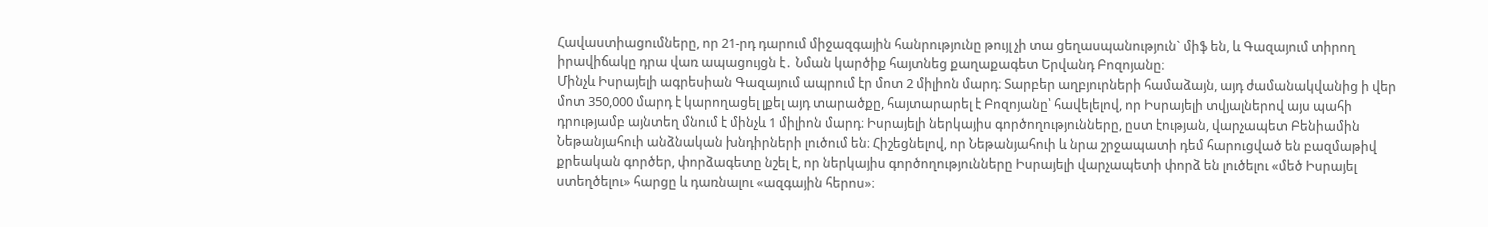Հավաստիացումները, որ 21-րդ դարում միջազգային հանրությունը թույլ չի տա ցեղասպանություն` միֆ են, և Գազայում տիրող իրավիճակը դրա վառ ապացույցն է․ Նման կարծիք հայտնեց քաղաքագետ Երվանդ Բոզոյանը։
Մինչև Իսրայելի ագրեսիան Գազայում ապրում էր մոտ 2 միլիոն մարդ։ Տարբեր աղբյուրների համաձայն, այդ ժամանակվանից ի վեր մոտ 350,000 մարդ է կարողացել լքել այդ տարածքը, հայտարարել է Բոզոյանը՝ հավելելով, որ Իսրայելի տվյալներով այս պահի դրությամբ այնտեղ մնում է մինչև 1 միլիոն մարդ։ Իսրայելի ներկայիս գործողությունները, ըստ էության, վարչապետ Բենիամին Նեթանյահուի անձնական խնդիրների լուծում են։ Հիշեցնելով, որ Նեթանյահուի և նրա շրջապատի դեմ հարուցված են բազմաթիվ քրեական գործեր, փորձագետը նշել է, որ ներկայիս գործողությունները Իսրայելի վարչապետի փորձ են լուծելու «մեծ Իսրայել ստեղծելու» հարցը և դառնալու «ազգային հերոս»։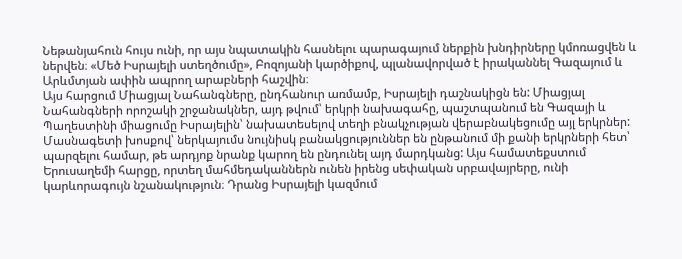Նեթանյահուն հույս ունի, որ այս նպատակին հասնելու պարագայում ներքին խնդիրները կմոռացվեն և ներվեն։ «Մեծ Իսրայելի ստեղծումը», Բոզոյանի կարծիքով, պլանավորված է իրականնել Գազայում և Արևմտյան ափին ապրող արաբների հաշվին։
Այս հարցում Միացյալ Նահանգները, ընդհանուր առմամբ, Իսրայելի դաշնակիցն են: Միացյալ Նահանգների որոշակի շրջանակներ, այդ թվում՝ երկրի նախագահը, պաշտպանում են Գազայի և Պաղեստինի միացումը Իսրայելին՝ նախատեսելով տեղի բնակչության վերաբնակեցումը այլ երկրներ: Մասնագետի խոսքով՝ ներկայումս նույնիսկ բանակցություններ են ընթանում մի քանի երկրների հետ՝ պարզելու համար, թե արդյոք նրանք կարող են ընդունել այդ մարդկանց: Այս համատեքստում Երուսաղեմի հարցը, որտեղ մահմեդականներն ունեն իրենց սեփական սրբավայրերը, ունի կարևորագույն նշանակություն։ Դրանց Իսրայելի կազմում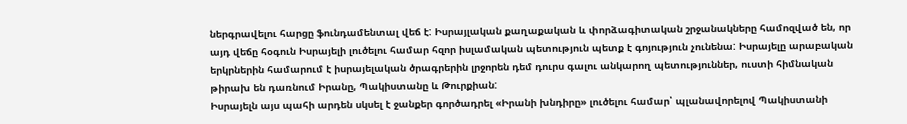ներգրավելու հարցը ֆունդամենտալ վեճ է: Իսրայլական քաղաքական և փորձագիտական շրջանակները համոզված են, որ այդ վեճը հօգուն Իսրայելի լուծելու համար հզոր իսլամական պետություն պետք է գոյություն չունենա: Իսրայելը արաբական երկրներին համարում է իսրայելական ծրագրերին լրջորեն դեմ դուրս գալու անկարող պետություններ, ուստի հիմնական թիրախ են դառնում Իրանը, Պակիստանը և Թուրքիան:
Իսրայելն այս պահի արդեն սկսել է ջանքեր գործադրել «Իրանի խնդիրը» լուծելու համար՝ պլանավորելով Պակիստանի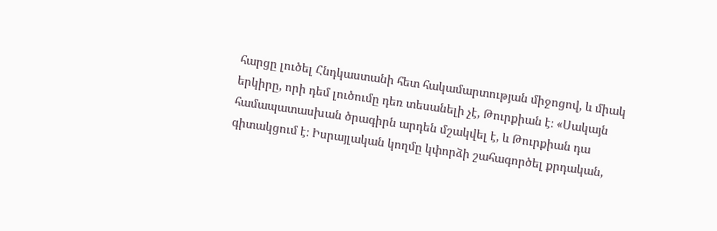հարցը լուծել Հնդկաստանի հետ հակամարտության միջոցով, և միակ երկիրը, որի դեմ լուծումը դեռ տեսանելի չէ, Թուրքիան է։ «Սակայն համապատասխան ծրագիրն արդեն մշակվել է, և Թուրքիան դա գիտակցում է։ Իսրայլական կողմը կփորձի շահագործել քրդական,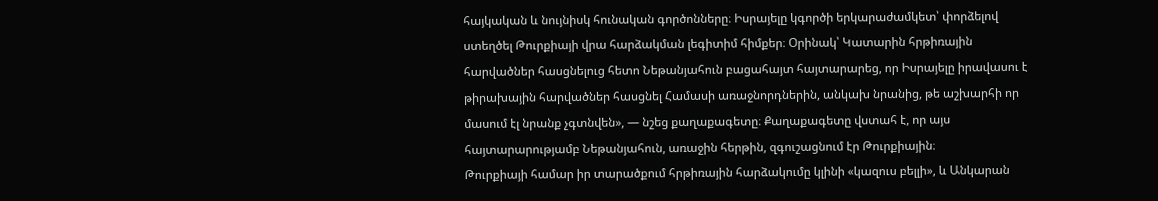հայկական և նույնիսկ հունական գործոնները։ Իսրայելը կգործի երկարաժամկետ՝ փորձելով ստեղծել Թուրքիայի վրա հարձակման լեգիտիմ հիմքեր։ Օրինակ՝ Կատարին հրթիռային հարվածներ հասցնելուց հետո Նեթանյահուն բացահայտ հայտարարեց, որ Իսրայելը իրավասու է թիրախային հարվածներ հասցնել Համասի առաջնորդներին, անկախ նրանից, թե աշխարհի որ մասում էլ նրանք չգտնվեն», — նշեց քաղաքագետը։ Քաղաքագետը վստահ է, որ այս հայտարարությամբ Նեթանյահուն, առաջին հերթին, զգուշացնում էր Թուրքիային։
Թուրքիայի համար իր տարածքում հրթիռային հարձակումը կլինի «կազուս բելլի», և Անկարան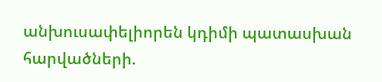անխուսափելիորեն կդիմի պատասխան հարվածների.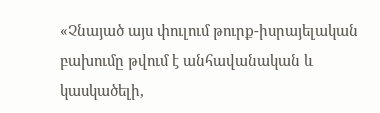«Չնայած այս փուլում թուրք-իսրայելական բախումը թվում է անհավանական և կասկածելի,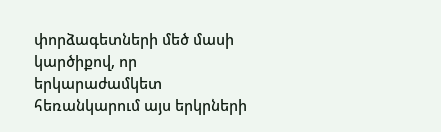փորձագետների մեծ մասի կարծիքով, որ երկարաժամկետ հեռանկարում այս երկրների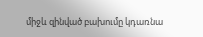միջև զինված բախումը կդառնա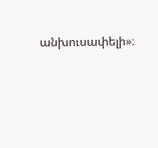անխուսափելի»։